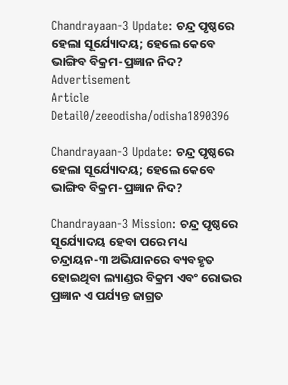Chandrayaan-3 Update: ଚନ୍ଦ୍ର ପୃଷ୍ଠରେ ହେଲା ସୂର୍ଯ୍ୟୋଦୟ; ହେଲେ କେବେ ଭାଙ୍ଗିବ ବିକ୍ରମ-ପ୍ରଜ୍ଞାନ ନିଦ?
Advertisement
Article Detail0/zeeodisha/odisha1890396

Chandrayaan-3 Update: ଚନ୍ଦ୍ର ପୃଷ୍ଠରେ ହେଲା ସୂର୍ଯ୍ୟୋଦୟ; ହେଲେ କେବେ ଭାଙ୍ଗିବ ବିକ୍ରମ-ପ୍ରଜ୍ଞାନ ନିଦ?

Chandrayaan-3 Mission: ଚନ୍ଦ୍ର ପୃଷ୍ଠରେ ସୂର୍ଯ୍ୟୋଦୟ ହେବା ପରେ ମଧ୍ୟ ଚନ୍ଦ୍ରାୟନ-୩ ଅଭିଯାନରେ ବ୍ୟବହୃତ ହୋଇଥିବା ଲ୍ୟାଣ୍ଡର ବିକ୍ରମ ଏବଂ ରୋଭର ପ୍ରଜ୍ଞାନ ଏ ପର୍ଯ୍ୟନ୍ତ ଜାଗ୍ରତ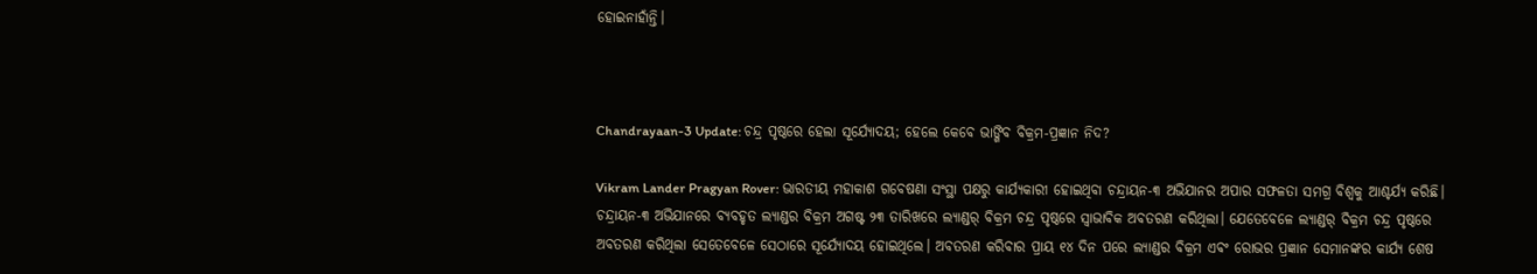ହୋଇନାହାଁନ୍ତି।



Chandrayaan-3 Update: ଚନ୍ଦ୍ର ପୃଷ୍ଠରେ ହେଲା ସୂର୍ଯ୍ୟୋଦୟ; ହେଲେ କେବେ ଭାଙ୍ଗିବ ବିକ୍ରମ-ପ୍ରଜ୍ଞାନ ନିଦ?

Vikram Lander Pragyan Rover: ଭାରତୀୟ ମହାକାଶ ଗବେଷଣା ସଂସ୍ଥା ପକ୍ଷରୁ କାର୍ଯ୍ୟକାରୀ ହୋଇଥିବା ଚନ୍ଦ୍ରାୟନ-୩ ଅଭିଯାନର ଅପାର ସଫଳତା ସମଗ୍ର ବିଶ୍ୱକୁ ଆଶ୍ଚର୍ଯ୍ୟ କରିଛି। ଚନ୍ଦ୍ରାୟନ-୩ ଅଭିଯାନରେ ବ୍ୟବହୃତ ଲ୍ୟାଣ୍ଡର ବିକ୍ରମ ଅଗଷ୍ଟ ୨୩ ତାରିଖରେ ଲ୍ୟାଣ୍ଡର୍ ବିକ୍ରମ ଚନ୍ଦ୍ର ପୃଷ୍ଠରେ ସ୍ୱାଭାବିକ ଅବତରଣ କରିଥିଲା। ଯେତେବେଳେ ଲ୍ୟାଣ୍ଡର୍ ବିକ୍ରମ ଚନ୍ଦ୍ର ପୃଷ୍ଠରେ ଅବତରଣ କରିଥିଲା ସେତେବେଳେ ସେଠାରେ ସୂର୍ଯ୍ୟୋଦୟ ହୋଇଥିଲେ। ଅବତରଣ କରିବାର ପ୍ରାୟ ୧୪ ଦିନ ପରେ ଲ୍ୟାଣ୍ଡର ବିକ୍ରମ ଏବଂ ରୋଭର ପ୍ରଜ୍ଞାନ ସେମାନଙ୍କର କାର୍ଯ୍ୟ ଶେଷ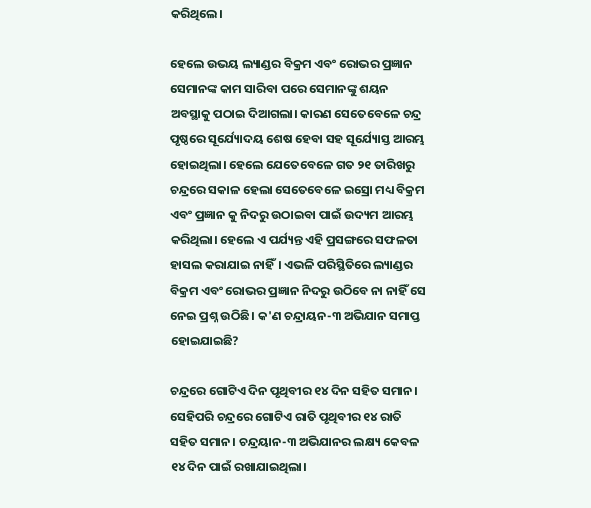କରିଥିଲେ।

ହେଲେ ଉଭୟ ଲ୍ୟାଣ୍ଡର ବିକ୍ରମ ଏବଂ ରୋଭର ପ୍ରଜ୍ଞାନ ସେମାନଙ୍କ କାମ ସାରିବା ପରେ ସେମାନଙ୍କୁ ଶୟନ ଅବସ୍ଥାକୁ ପଠାଇ ଦିଆଗଲା। କାରଣ ସେତେବେଳେ ଚନ୍ଦ୍ର ପୃଷ୍ଠରେ ସୂର୍ଯ୍ୟୋଦୟ ଶେଷ ହେବା ସହ ସୂର୍ଯ୍ୟୋସ୍ତ ଆରମ୍ଭ ହୋଇଥିଲା। ହେଲେ ଯେତେବେଳେ ଗତ ୨୧ ତାରିଖରୁ ଚନ୍ଦ୍ରରେ ସକାଳ ହେଲା ସେତେବେଳେ ଇସ୍ରୋ ମଧ୍ୟ ବିକ୍ରମ ଏବଂ ପ୍ରଜ୍ଞାନ କୁ ନିଦରୁ ଉଠାଇବା ପାଇଁ ଉଦ୍ୟମ ଆରମ୍ଭ କରିଥିଲା। ହେଲେ ଏ ପର୍ଯ୍ୟନ୍ତ ଏହି ପ୍ରସଙ୍ଗରେ ସଫଳତା ହାସଲ କରାଯାଇ ନାହିଁ। ଏଭଳି ପରିସ୍ଥିତିରେ ଲ୍ୟାଣ୍ଡର ବିକ୍ରମ ଏବଂ ରୋଭର ପ୍ରଜ୍ଞାନ ନିଦରୁ ଉଠିବେ ନା ନାହିଁ ସେ ନେଇ ପ୍ରଶ୍ନ ଉଠିଛି। କ'ଣ ଚନ୍ଦ୍ରାୟନ-୩ ଅଭିଯାନ ସମାପ୍ତ ହୋଇଯାଇଛି?

ଚନ୍ଦ୍ରରେ ଗୋଟିଏ ଦିନ ପୃଥିବୀର ୧୪ ଦିନ ସହିତ ସମାନ। ସେହିପରି ଚନ୍ଦ୍ରରେ ଗୋଟିଏ ରାତି ପୃଥିବୀର ୧୪ ରାତି ସହିତ ସମାନ। ଚନ୍ଦ୍ରୟାନ-୩ ଅଭିଯାନର ଲକ୍ଷ୍ୟ କେବଳ ୧୪ ଦିନ ପାଇଁ ରଖାଯାଇଥିଲା।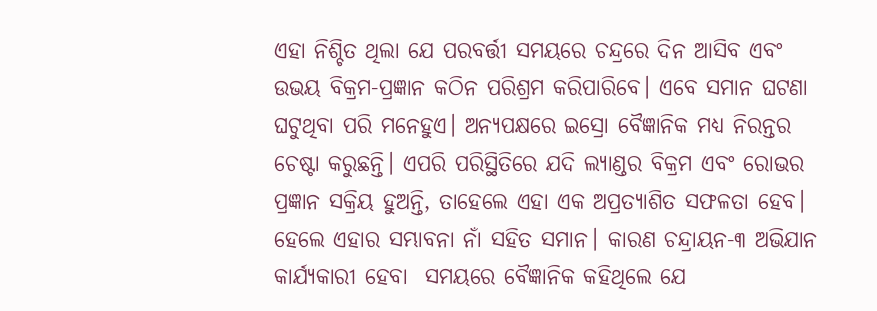ଏହା ନିଶ୍ଚିତ ଥିଲା ଯେ ପରବର୍ତ୍ତୀ ସମୟରେ ଚନ୍ଦ୍ରରେ ଦିନ ଆସିବ ଏବଂ ଉଭୟ ବିକ୍ରମ-ପ୍ରଜ୍ଞାନ କଠିନ ପରିଶ୍ରମ କରିପାରିବେ। ଏବେ ସମାନ ଘଟଣା ଘଟୁଥିବା ପରି ମନେହୁଏ। ଅନ୍ୟପକ୍ଷରେ ଇସ୍ରୋ ବୈଜ୍ଞାନିକ ମଧ୍ୟ ନିରନ୍ତର ଚେଷ୍ଟା କରୁଛନ୍ତି। ଏପରି ପରିସ୍ଥିତିରେ ଯଦି ଲ୍ୟାଣ୍ଡର ବିକ୍ରମ ଏବଂ ରୋଭର ପ୍ରଜ୍ଞାନ ସକ୍ରିୟ ହୁଅନ୍ତି, ତାହେଲେ ଏହା ଏକ ଅପ୍ରତ୍ୟାଶିତ ସଫଳତା ହେବ। ହେଲେ ଏହାର ସମ୍ଭାବନା ନାଁ ସହିତ ସମାନ। କାରଣ ଚନ୍ଦ୍ରାୟନ-୩ ଅଭିଯାନ କାର୍ଯ୍ୟକାରୀ ହେବା  ସମୟରେ ବୈଜ୍ଞାନିକ କହିଥିଲେ ଯେ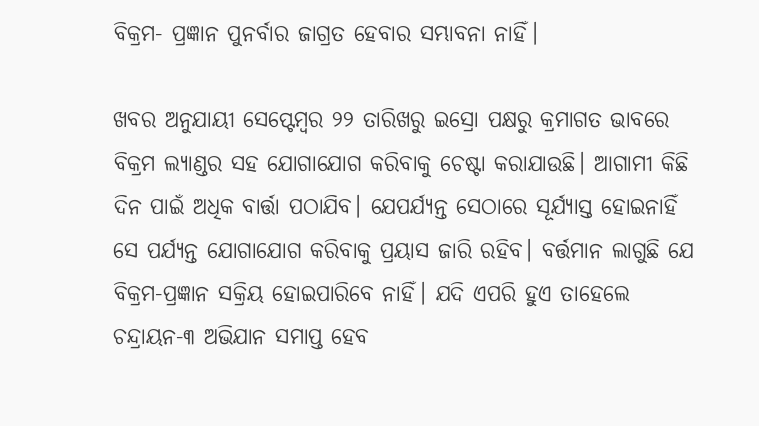ବିକ୍ରମ- ପ୍ରଜ୍ଞାନ ପୁନର୍ବାର ଜାଗ୍ରତ ହେବାର ସମ୍ଭାବନା ନାହିଁ।

ଖବର ଅନୁଯାୟୀ ସେପ୍ଟେମ୍ବର ୨୨ ତାରିଖରୁ ଇସ୍ରୋ ପକ୍ଷରୁ କ୍ରମାଗତ ଭାବରେ ବିକ୍ରମ ଲ୍ୟାଣ୍ଡର ସହ ଯୋଗାଯୋଗ କରିବାକୁ ଚେଷ୍ଟା କରାଯାଉଛି। ଆଗାମୀ କିଛି ଦିନ ପାଇଁ ଅଧିକ ବାର୍ତ୍ତା ପଠାଯିବ। ଯେପର୍ଯ୍ୟନ୍ତ ସେଠାରେ ସୂର୍ଯ୍ୟାସ୍ତ ହୋଇନାହିଁ ସେ ପର୍ଯ୍ୟନ୍ତ ଯୋଗାଯୋଗ କରିବାକୁ ପ୍ରୟାସ ଜାରି ରହିବ। ବର୍ତ୍ତମାନ ଲାଗୁଛି ଯେ ବିକ୍ରମ-ପ୍ରଜ୍ଞାନ ସକ୍ରିୟ ହୋଇପାରିବେ ନାହିଁ। ଯଦି ଏପରି ହୁଏ ତାହେଲେ ଚନ୍ଦ୍ରାୟନ-୩ ଅଭିଯାନ ସମାପ୍ତ ହେବ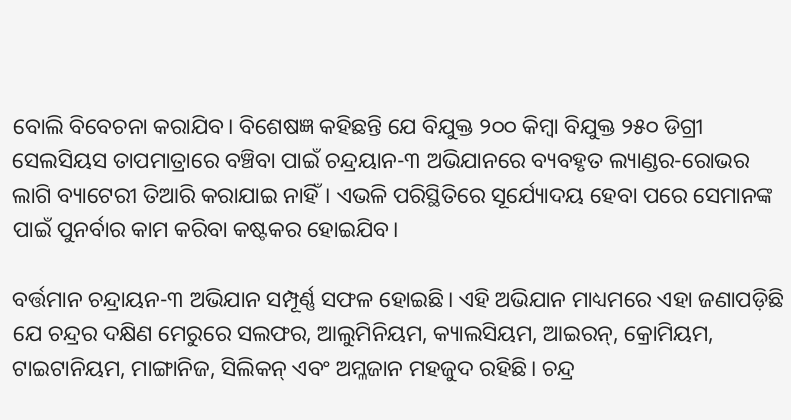ବୋଲି ବିବେଚନା କରାଯିବ। ବିଶେଷଜ୍ଞ କହିଛନ୍ତି ଯେ ବିଯୁକ୍ତ ୨୦୦ କିମ୍ବା ବିଯୁକ୍ତ ୨୫୦ ଡିଗ୍ରୀ ସେଲସିୟସ ତାପମାତ୍ରାରେ ବଞ୍ଚିବା ପାଇଁ ଚନ୍ଦ୍ରୟାନ-୩ ଅଭିଯାନରେ ବ୍ୟବହୃତ ଲ୍ୟାଣ୍ଡର-ରୋଭର ଲାଗି ବ୍ୟାଟେରୀ ତିଆରି କରାଯାଇ ନାହିଁ। ଏଭଳି ପରିସ୍ଥିତିରେ ସୂର୍ଯ୍ୟୋଦୟ ହେବା ପରେ ସେମାନଙ୍କ ପାଇଁ ପୁନର୍ବାର କାମ କରିବା କଷ୍ଟକର ହୋଇଯିବ।

ବର୍ତ୍ତମାନ ଚନ୍ଦ୍ରାୟନ-୩ ଅଭିଯାନ ସମ୍ପୂର୍ଣ୍ଣ ସଫଳ ହୋଇଛି। ଏହି ଅଭିଯାନ ମାଧ୍ୟମରେ ଏହା ଜଣାପଡ଼ିଛି ଯେ ଚନ୍ଦ୍ରର ଦକ୍ଷିଣ ମେରୁରେ ସଲଫର, ଆଲୁମିନିୟମ, କ୍ୟାଲସିୟମ, ଆଇରନ୍, କ୍ରୋମିୟମ, ଟାଇଟାନିୟମ, ମାଙ୍ଗାନିଜ, ସିଲିକନ୍ ଏବଂ ଅମ୍ଳଜାନ ମହଜୁଦ ରହିଛି। ଚନ୍ଦ୍ର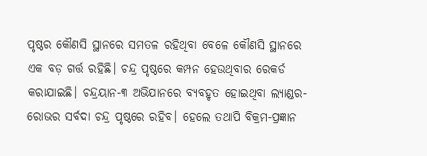ପୃଷ୍ଠର କୌଣସି ସ୍ଥାନରେ ସମତଳ ରହିଥିବା ବେଳେ କୌଣସି ସ୍ଥାନରେ ଏକ ବଡ଼ ଗର୍ତ୍ତ ରହିଛି। ଚନ୍ଦ୍ର ପୃଷ୍ଠରେ କମ୍ପନ ହେଉଥିବାର ରେକର୍ଡ କରାଯାଇଛି। ଚନ୍ଦ୍ରୟାନ-୩ ଅଭିଯାନରେ ବ୍ୟବହୃତ ହୋଇଥିବା ଲ୍ୟାଣ୍ଡର-ରୋଭର ସର୍ବଦା ଚନ୍ଦ୍ର ପୃଷ୍ଠରେ ରହିବ। ହେଲେ ତଥାପି ବିକ୍ରମ-ପ୍ରଜ୍ଞାନ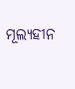ମୂଲ୍ୟହୀନ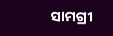ସାମଗ୍ରୀ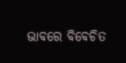ଭାବରେ ବିବେଚିତ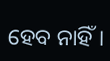ହେବ ନାହିଁ।